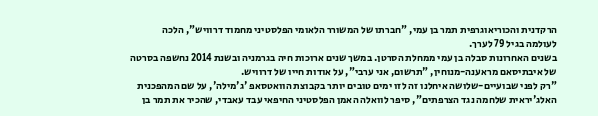הרקדנית והכוריאוגרפית תמר בן עמי, "חברתו של המשורר הלאומי הפלסטיני מחמוד דרוויש", הלכה לעולמה בגיל 79 לערך.
בשנים האחרונות סבלה בן עמי ממחלת הסרטן. במשך שנים ארוכות חיה בגרמניה ובשנת 2014 נחשפה בסרטה של איבתיסאם מראענה-מנוחין, "תרשום, אני ערבי", על אודות חייו של דרוויש.
"רק לפני שבועיים-שלושה איחלנו זה לזו ימים טובים יותר בקבוצת הוואטסאפ 'ג'מילה', על שם המהפכנית האלג'יראית שלחמה נגד הצרפתים", סיפר לוואלה האמן הפלסטיני החיפאי עבד עאבדי, שהכיר את תמר בן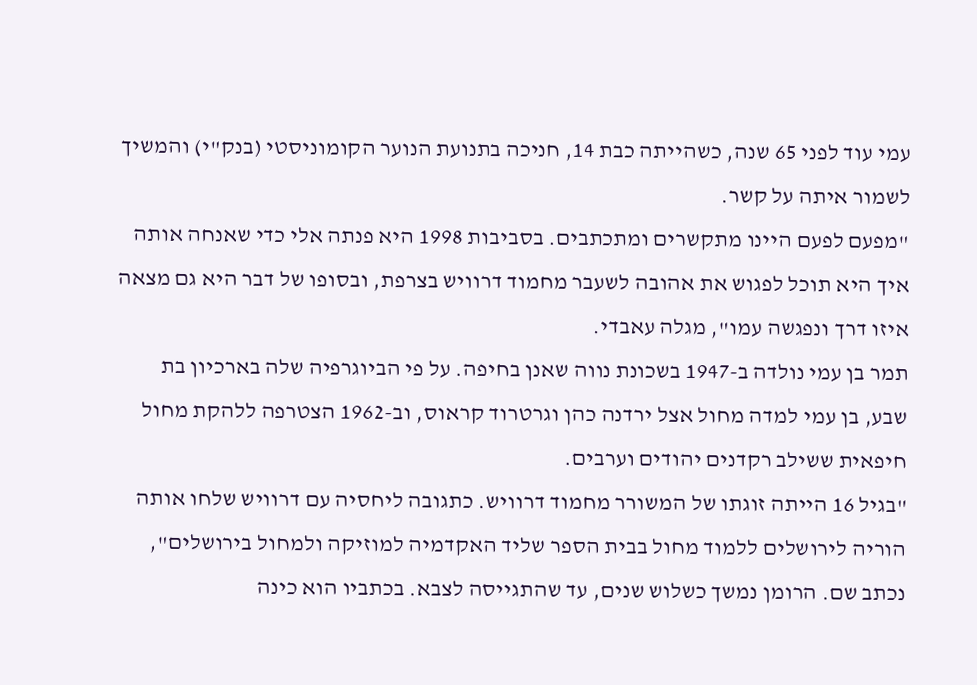עמי עוד לפני 65 שנה, כשהייתה כבת 14, חניכה בתנועת הנוער הקומוניסטי (בנק"י) והמשיך לשמור איתה על קשר.
"מפעם לפעם היינו מתקשרים ומתכתבים. בסביבות 1998 היא פנתה אלי כדי שאנחה אותה איך היא תוכל לפגוש את אהובה לשעבר מחמוד דרוויש בצרפת, ובסופו של דבר היא גם מצאה איזו דרך ונפגשה עמו", מגלה עאבדי.
תמר בן עמי נולדה ב-1947 בשכונת נווה שאנן בחיפה. על פי הביוגרפיה שלה בארכיון בת שבע, בן עמי למדה מחול אצל ירדנה כהן וגרטרוד קראוס, וב-1962 הצטרפה ללהקת מחול חיפאית ששילב רקדנים יהודים וערבים.
"בגיל 16 הייתה זוגתו של המשורר מחמוד דרוויש. כתגובה ליחסיה עם דרוויש שלחו אותה הוריה לירושלים ללמוד מחול בבית הספר שליד האקדמיה למוזיקה ולמחול בירושלים", נכתב שם. הרומן נמשך כשלוש שנים, עד שהתגייסה לצבא. בכתביו הוא כינה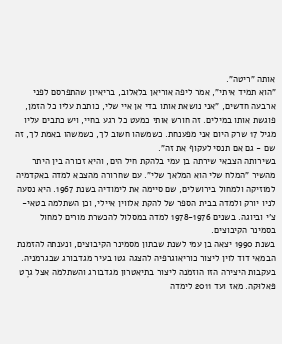אותה "ריטה".
"הוא תמיד איתי", אמר ליפה אוריאן בלאלוב, בריאיון שהתפרסם לפני ארבעה חדשים, "אני נושאת אותו בדי אן איי שלי, כותבת עליו כל הזמן, פוגשת אותו במילים. זה חורש אותי כמעט כל רגע בחיי, ויש כתבים עליו מגיל 17 שרק היום אני מפענחת. כשמשהו חשוב לך, כשמשהו באמת לך, זה שם - גם אם תנסי לעקוף את זה".
בשירותה הצבאי שירתה בן עמי בלהקת חיל הים, והיא זכורה בין היתר מהשיר "המלח שלי הוא המלאך שלי". עם שחרורה מהצבא למדה באקדמיה למוזיקה ולמחול בירושלים, שם סיימה את לימודיה בשנת 1967. היא נסעה לניו יורק ולמדה בבית הספר של להקת אלווין איילי, וכן השתלמה בטאי-צ'י וביוגה. בשנים 1978-1976 למדה במסלול להכשרת מורים למחול בסמינר הקיבוצים.
בשנת 1990 יצאה בן עמי לשנת שבתון מסמינר הקיבוצים, ונענתה להזמנת הבמאי דוד לוין ליצור כוריאוגרפיה להצגה גטו בעיר מגדבורג שבגרמניה. בעקבות היצירה הזו הוזמנה ליצור בתיאטרון מגדבורג והשתלמה אצל גרֶט פּאלוּקה. מאז ועד 2011 לימדה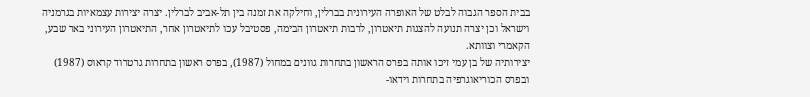בבית הספר הגבוה לבלט של האופרה העירונית בברלין, וחילקה את זמנה בין תל-אביב לברלין. יצרה יצירות עצמאיות בגרמניה וישראל וכן יצרה תנועה להצגות תיאטרון, לרבות תיאטרון הבימה, פסטיבל עכו לתיאטרון אחר, התיאטרון העירוני באר שבע, הקאמרי וצוותא.
יצירותיה של בן עמי זיכו אותה בפרס הראשון בתחרות גוונים במחול (1987), בפרס ראשון בתחרות גרטרוד קראוס (1987) ובפרס הכוריאוגרפיה בתחרות וידאו-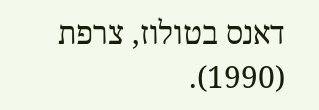דאנס בטולוז, צרפת (1990).